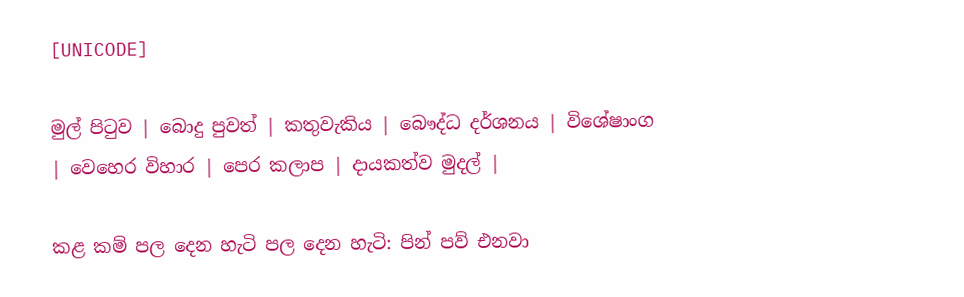[UNICODE]

මුල් පිටුව | බොදු පුවත් | කතුවැකිය | බෞද්ධ දර්ශනය | විශේෂාංග | වෙහෙර විහාර | පෙර කලාප | දායකත්ව මුදල් |

කළ කම් පල දෙන හැටි පල දෙන හැටි: පින් පව් එනවා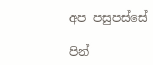අප පසුපස්සේ

පින්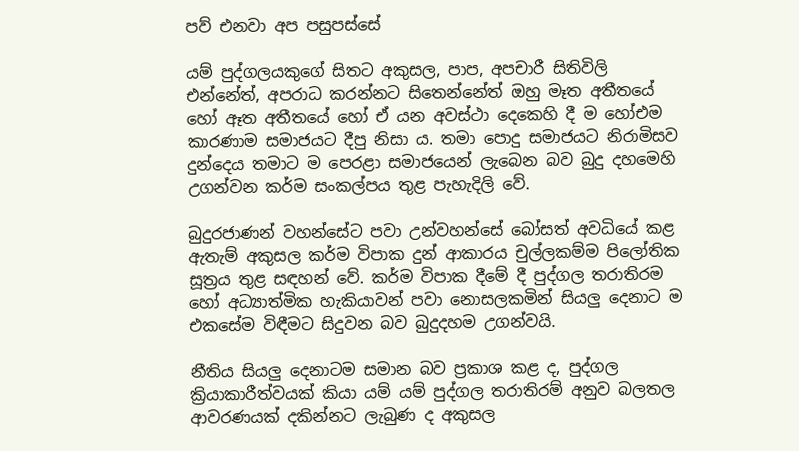පව් එනවා අප පසුපස්සේ

යම් පුද්ගලයකුගේ සිතට අකුසල, පාප, අපචාරී සිතිවිලි එන්නේත්, අපරාධ කරන්නට සිතෙන්නේත් ඔහු මෑත අතීතයේ හෝ ඈත අතීතයේ හෝ ඒ යන අවස්ථා දෙකෙහි දී ම හෝඑම කාරණාම සමාජයට දීපු නිසා ය. තමා පොදු සමාජයට නිරාමිසව දුන්දෙය තමාට ම පෙරළා සමාජයෙන් ලැබෙන බව බුදු දහමෙහි උගන්වන කර්ම සංකල්පය තුළ පැහැදිලි වේ.

බුදුරජාණන් වහන්සේට පවා උන්වහන්සේ බෝසත් අවධියේ කළ ඇතැම් අකුසල කර්ම විපාක දුන් ආකාරය චුල්ලකම්ම පිලෝතික සූත්‍රය තුළ සඳහන් වේ. කර්ම විපාක දීමේ දී පුද්ගල තරාතිරම හෝ අධ්‍යාත්මික හැකියාවන් පවා නොසලකමින් සියලු දෙනාට ම එකසේම විඳීමට සිදුවන බව බුදුදහම උගන්වයි.

නීතිය සියලු දෙනාටම සමාන බව ප්‍රකාශ කළ ද, පුද්ගල ක්‍රියාකාරීත්වයක් කියා යම් යම් පුද්ගල තරාතිරම් අනුව බලතල ආවරණයක් දකින්නට ලැබුණ ද අකුසල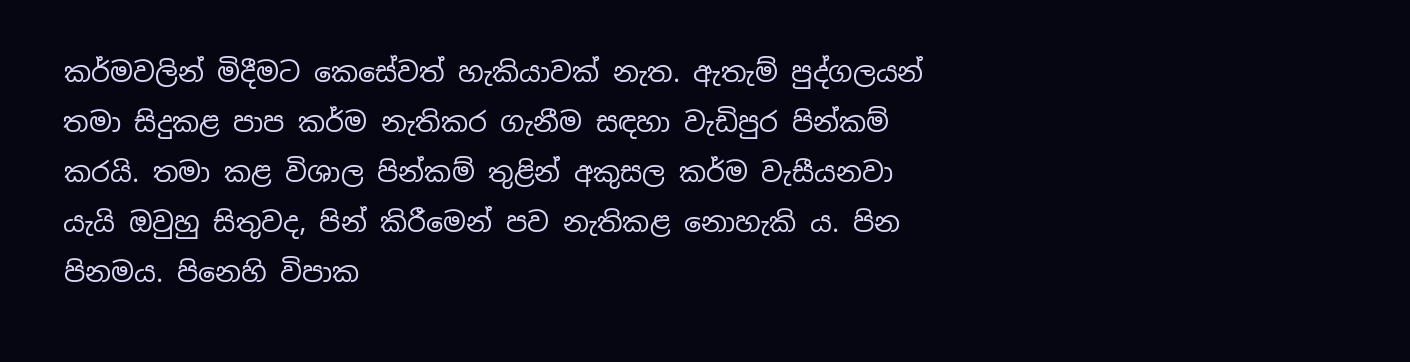කර්මවලින් මිදීමට කෙසේවත් හැකියාවක් නැත. ඇතැම් පුද්ගලයන් තමා සිදුකළ පාප කර්ම නැතිකර ගැනීම සඳහා වැඩිපුර පින්කම් කරයි. තමා කළ විශාල පින්කම් තුළින් අකුසල කර්ම වැසීයනවා යැයි ඔවුහු සිතුවද, පින් කිරීමෙන් පව නැතිකළ නොහැකි ය. පින පිනමය. පිනෙහි විපාක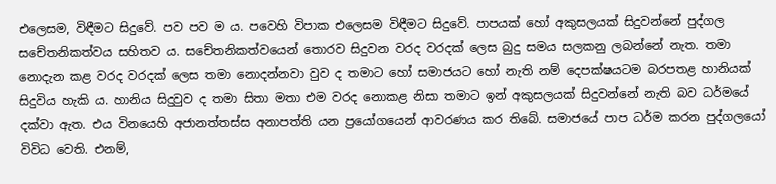එලෙසම, විඳීමට සිදුවේ. පව පව ම ය. පවෙහි විපාක එලෙසම විඳීමට සිදුවේ. පාපයක් හෝ අකුසලයක් සිදුවන්නේ පුද්ගල සචේතනිකත්වය සහිතව ය. සචේතනිකත්වයෙන් තොරව සිදුවන වරද වරදක් ලෙස බුදු සමය සලකනු ලබන්නේ නැත. තමා නොදැන කළ වරද වරදක් ලෙස තමා නොදන්නවා වුව ද තමාට හෝ සමාජයට හෝ නැති නම් දෙපක්ෂයටම බරපතළ හානියක් සිදුවිය හැකි ය. හානිය සිදුවුව ද තමා සිතා මතා එම වරද නොකළ නිසා තමාට ඉන් අකුසලයක් සිදුවන්නේ නැති බව ධර්මයේ දක්වා ඇත. එය විනයෙහි අජානත්තස්ස අනාපත්ති යන ප්‍රයෝගයෙන් ආවරණය කර තිබේ. සමාජයේ පාප ධර්ම කරන පුද්ගලයෝ විවිධ වෙති. එනම්,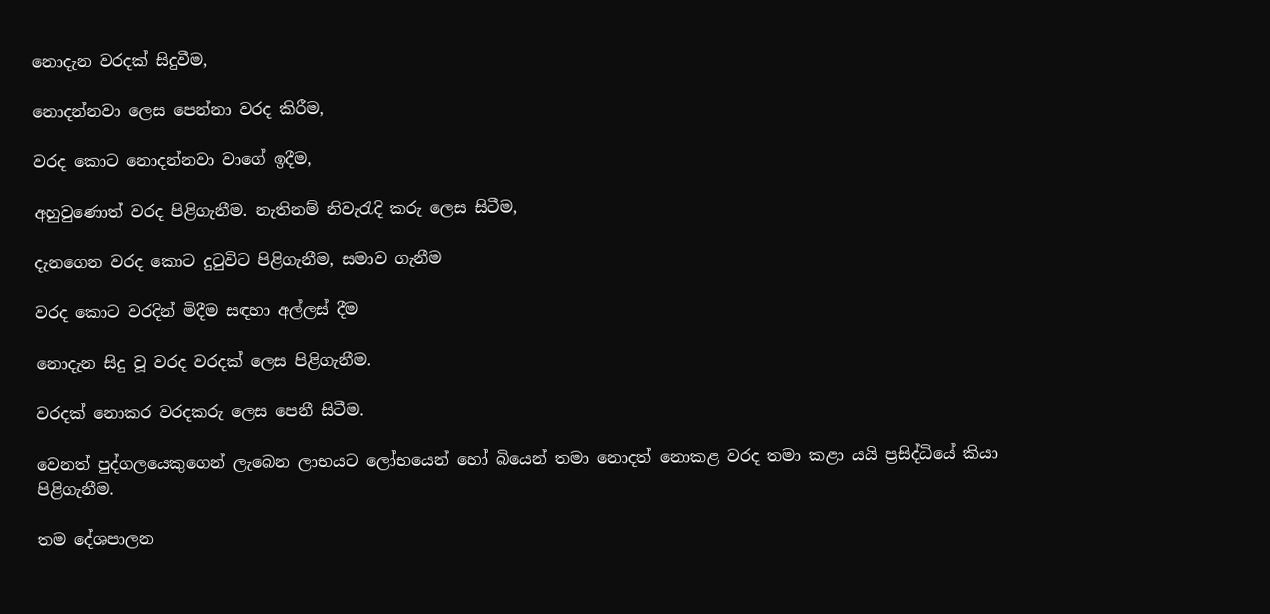නොදැන වරදක් සිදුවීම,

නොදන්නවා ලෙස පෙන්නා වරද කිරීම,

වරද කොට නොදන්නවා වාගේ ඉදීම,

අහුවුණොත් වරද පිළිගැනීම. නැතිනම් නිවැරැදි කරු ලෙස සිටීම,

දැනගෙන වරද කොට දුටුවිට පිළිගැනීම, සමාව ගැනීම

වරද කොට වරදින් මිදීම සඳහා අල්ලස් දීම

නොදැන සිදු වූ වරද වරදක් ලෙස පිළිගැනීම.

වරදක් නොකර වරදකරු ලෙස පෙනී සිටීම.

වෙනත් පුද්ගලයෙකුගෙන් ලැබෙන ලාභයට ලෝභයෙන් හෝ බියෙන් තමා නොදත් නොකළ වරද තමා කළා යයි ප්‍රසිද්ධියේ කියා පිළිගැනීම.

තම දේශපාලන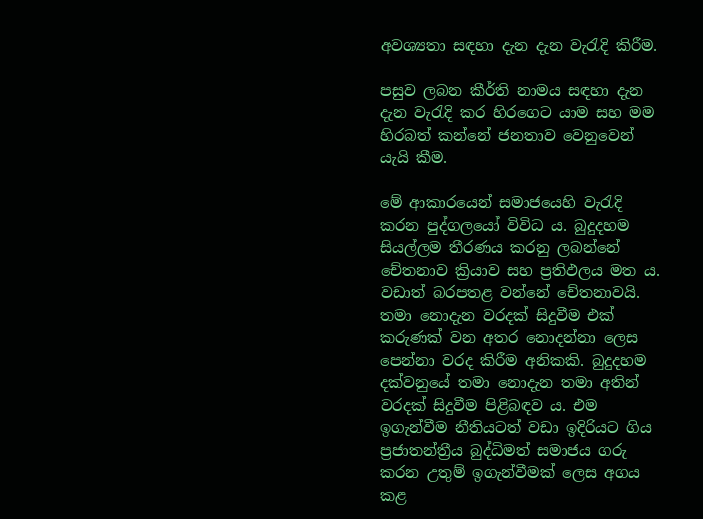අවශ්‍යතා සඳහා දැන දැන වැරැදි කිරීම.

පසුව ලබන කීර්ති නාමය සඳහා දැන දැන වැරැදි කර හිරගෙට යාම සහ මම හිරබත් කන්නේ ජනතාව වෙනුවෙන් යැයි කීම.

මේ ආකාරයෙන් සමාජයෙහි වැරැදි කරන පුද්ගලයෝ විවිධ ය. බුදුදහම සියල්ලම තීරණය කරනු ලබන්නේ චේතනාව ක්‍රියාව සහ ප්‍රතිඵලය මත ය. වඩාත් බරපතළ වන්නේ චේතනාවයි. තමා නොදැන වරදක් සිදුවීම එක් කරුණක් වන අතර නොදන්නා ලෙස පෙන්නා වරද කිරීම අනිකකි. බුදුදහම දක්වනුයේ තමා නොදැන තමා අතින් වරදක් සිදුවීම පිළිබඳව ය. එම ඉගැන්වීම නීතියටත් වඩා ඉදිරියට ගිය ප්‍රජාතන්ත්‍රීය බුද්ධිමත් සමාජය ගරු කරන උතුම් ඉගැන්වීමක් ලෙස අගය කළ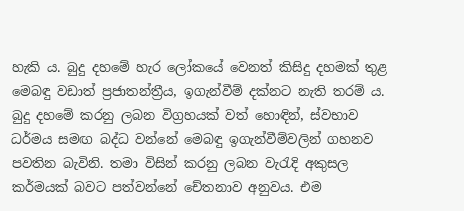හැකි ය. බුදු දහමේ හැර ලෝකයේ වෙනත් කිසිදු දහමක් තුළ මෙබඳු වඩාත් ප්‍රජාතන්ත්‍රීය, ඉගැන්වීම් දක්නට නැති තරම් ය. බුදු දහමේ කරනු ලබන විග්‍රහයක් වත් හොඳින්, ස්වභාව ධර්මය සමඟ බද්ධ වන්නේ මෙබඳු ඉගැන්වීම්වලින් ගහනව පවතින බැවිනි. තමා විසින් කරනු ලබන වැරැදි අකුසල කර්මයක් බවට පත්වන්නේ චේතනාව අනුවය. එම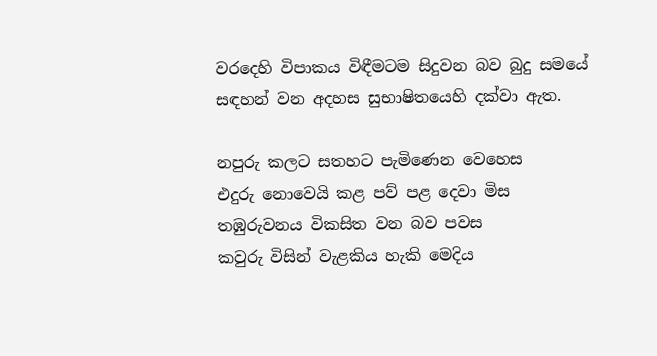වරදෙහි විපාකය විඳීමටම සිදුවන බව බුදු සමයේ සඳහන් වන අදහස සුභාෂිතයෙහි දක්වා ඇත.

නපුරු කලට සතහට පැමිණෙන වෙහෙස
එදුරු නොවෙයි කළ පව් පළ දෙවා මිස
තඹුරුවනය විකසිත වන බව පවස
කවුරු විසින් වැළකිය හැකි මෙදිය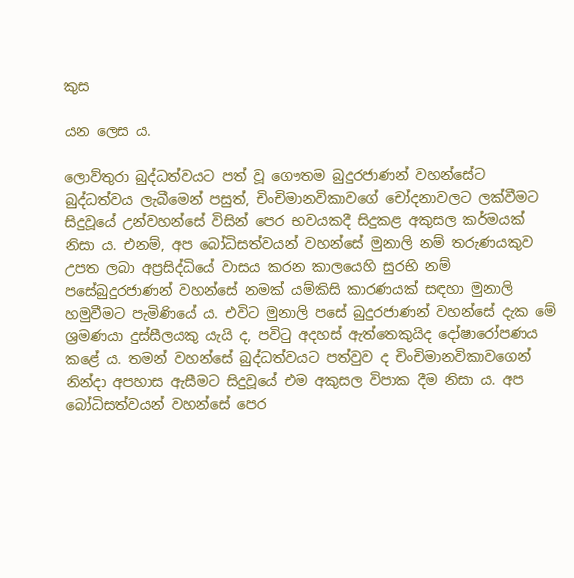කුස

යන ලෙස ය.

ලොව්තුරා බුද්ධත්වයට පත් වූ ගෞතම බුදුරජාණන් වහන්සේට බුද්ධත්වය ලැබීමෙන් පසුත්, චිංචිමානවිකාවගේ චෝදනාවලට ලක්වීමට සිදුවූයේ උන්වහන්සේ විසින් පෙර භවයකදී සිදුකළ අකුසල කර්මයක් නිසා ය. එනම්, අප බෝධිසත්වයන් වහන්සේ මුනාලි නම් තරුණයකුව උපත ලබා අප්‍රසිද්ධියේ වාසය කරන කාලයෙහි සුරභි නම් පසේබුදුරජාණන් වහන්සේ නමක් යම්කිසි කාරණයක් සඳහා මුනාලි හමුවීමට පැමිණියේ ය. එවිට මුනාලි පසේ බුදුරජාණන් වහන්සේ දැක මේ ශ්‍රමණයා දුස්සීලයකු යැයි ද, පවිටු අදහස් ඇත්තෙකුයිද දෝෂාරෝපණය කළේ ය. තමන් වහන්සේ බුද්ධත්වයට පත්වුව ද චිංචිමානවිකාවගෙන් නින්දා අපහාස ඇසීමට සිදුවූයේ එම අකුසල විපාක දීම නිසා ය. අප බෝධිසත්වයන් වහන්සේ පෙර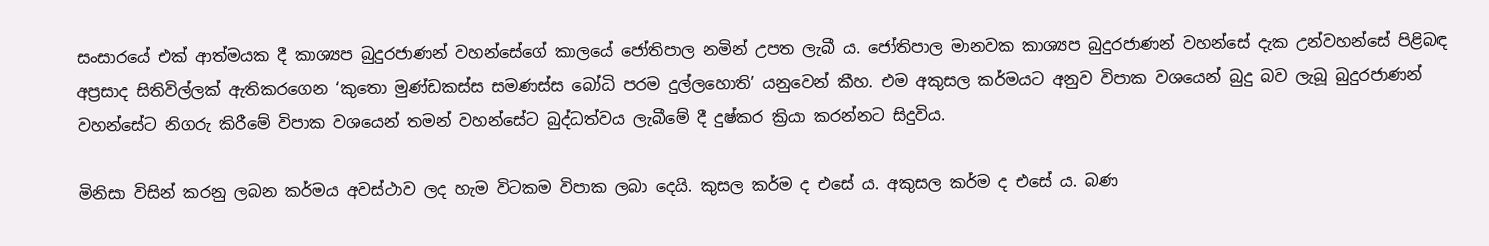සංසාරයේ එක් ආත්මයක දී කාශ්‍යප බුදුරජාණන් වහන්සේගේ කාලයේ ජෝතිපාල නමින් උපත ලැබී ය. ජෝතිපාල මානවක කාශ්‍යප බුදුරජාණන් වහන්සේ දැක උන්වහන්සේ පිළිබඳ අප්‍රසාද සිතිවිල්ලක් ඇතිකරගෙන ‘කුතො මුණ්ඩකස්ස සමණස්ස බෝධි පරම දුල්ලහොති’ යනුවෙන් කීහ. එම අකුසල කර්මයට අනුව විපාක වශයෙන් බුදු බව ලැබූ බුදුරජාණන් වහන්සේට නිගරු කිරීමේ විපාක වශයෙන් තමන් වහන්සේට බුද්ධත්වය ලැබීමේ දී දුෂ්කර ක්‍රියා කරන්නට සිදුවිය.

මිනිසා විසින් කරනු ලබන කර්මය අවස්ථාව ලද හැම විටකම විපාක ලබා දෙයි. කුසල කර්ම ද එසේ ය. අකුසල කර්ම ද එසේ ය. බණ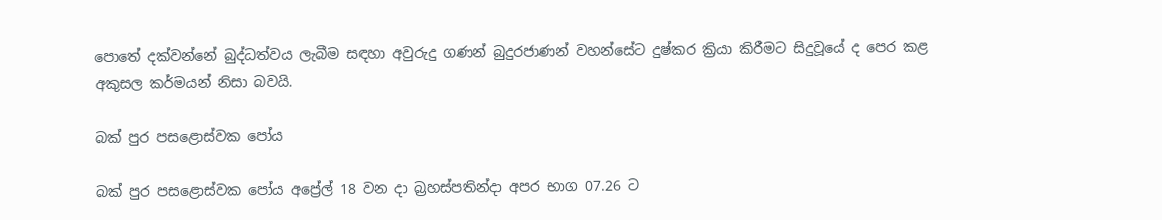පොතේ දක්වන්නේ බුද්ධත්වය ලැබීම සඳහා අවුරුදු ගණන් බුදුරජාණන් වහන්සේට දුෂ්කර ක්‍රියා කිරීමට සිදුවූයේ ද පෙර කළ අකුසල කර්මයන් නිසා බවයි.

බක් පුර පසළොස්වක පෝය

බක් පුර පසළොස්වක පෝය අප්‍රේල් 18 වන දා බ්‍රහස්පතින්දා අපර භාග 07.26 ට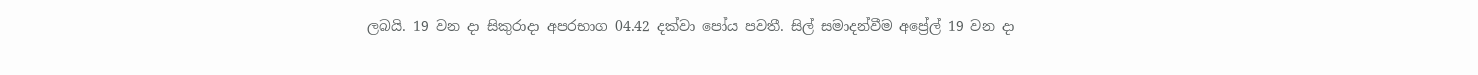ලබයි. 19 වන දා සිකුරාදා අපරභාග 04.42 දක්වා පෝය පවතී. සිල් සමාදන්වීම අප්‍රේල් 19 වන දා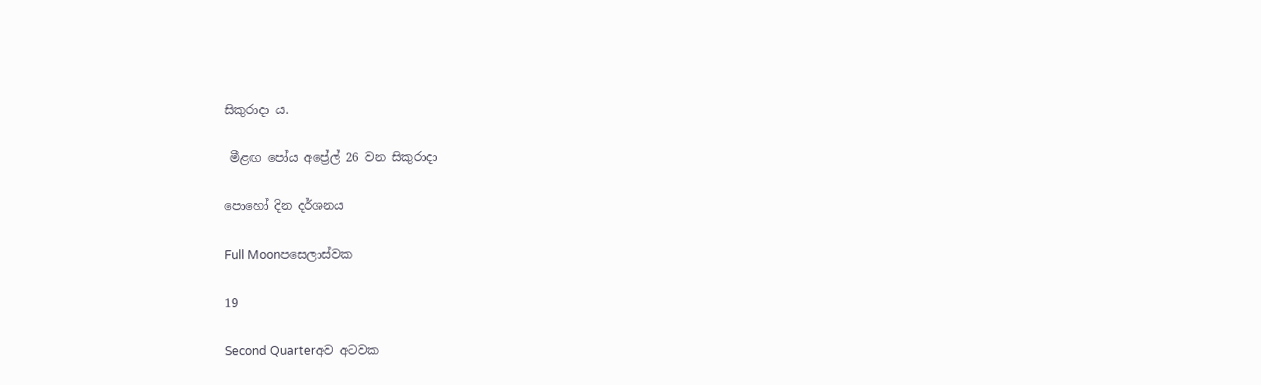සිකුරාදා ය.

 මීළඟ පෝය අප්‍රේල් 26 වන සිකුරාදා

පොහෝ දින දර්ශනය

Full Moonපසෙලාස්වක

19

Second Quarterඅව අටවක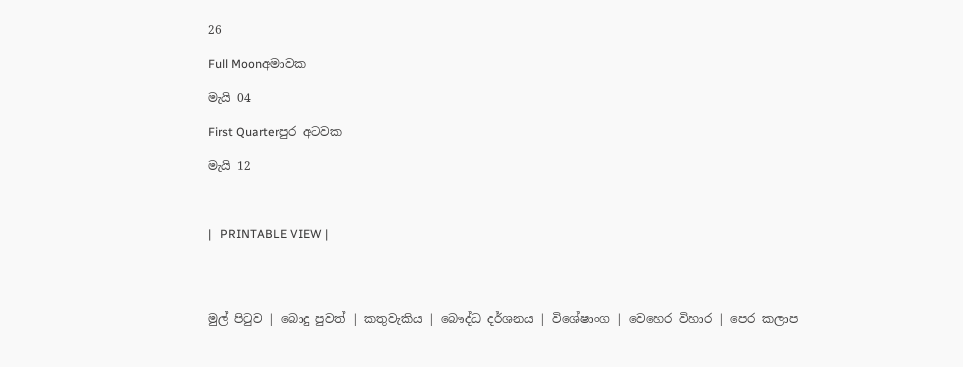26

Full Moonඅමාවක

මැයි 04

First Quarterපුර අටවක

මැයි 12



|   PRINTABLE VIEW |




මුල් පිටුව | බොදු පුවත් | කතුවැකිය | බෞද්ධ දර්ශනය | විශේෂාංග | වෙහෙර විහාර | පෙර කලාප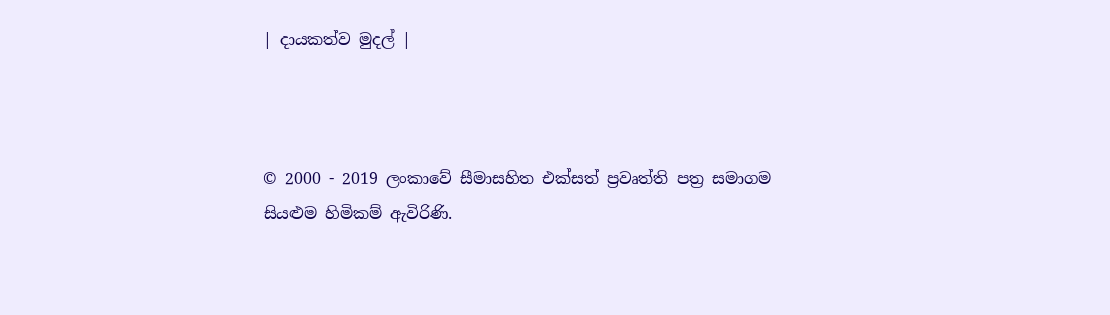| දායකත්ව මුදල් |



© 2000 - 2019 ලංකාවේ සීමාසහිත එක්සත් ප්‍රවෘත්ති පත්‍ර සමාගම
සියළුම හිමිකම් ඇවිරිණි.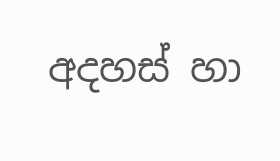අදහස් හා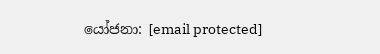යෝජනා: [email protected]